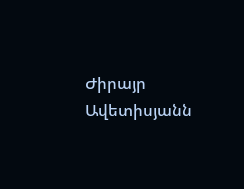Ժիրայր Ավետիսյանն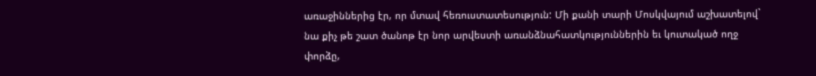առաջիններից էր, որ մտավ հեռուստատեսություն: Մի քանի տարի Մոսկվայում աշխատելով` նա քիչ թե շատ ծանոթ էր նոր արվեստի առանձնահատկություններին եւ կուտակած ողջ փորձը,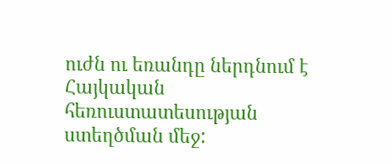ուժն ու եռանդը ներդնում է Հայկական հեռուստատեսության ստեղծման մեջ: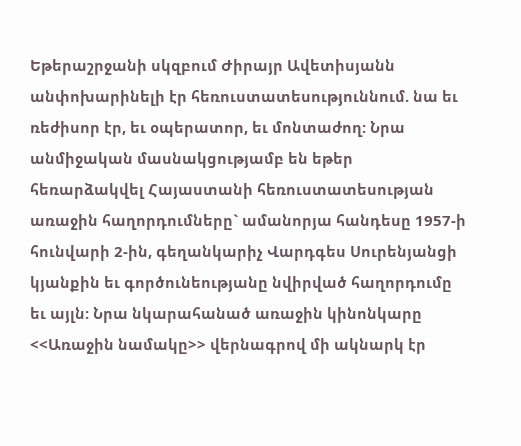Եթերաշրջանի սկզբում Ժիրայր Ավետիսյանն անփոխարինելի էր հեռուստատեսություննում. նա եւ ռեժիսոր էր, եւ օպերատոր, եւ մոնտաժող: Նրա անմիջական մասնակցությամբ են եթեր հեռարձակվել Հայաստանի հեռուստատեսության առաջին հաղորդումները` ամանորյա հանդեսը 1957-ի հունվարի 2-ին, գեղանկարիչ Վարդգես Սուրենյանցի կյանքին եւ գործունեությանը նվիրված հաղորդումը եւ այլն: Նրա նկարահանած առաջին կինոնկարը <<Առաջին նամակը>> վերնագրով մի ակնարկ էր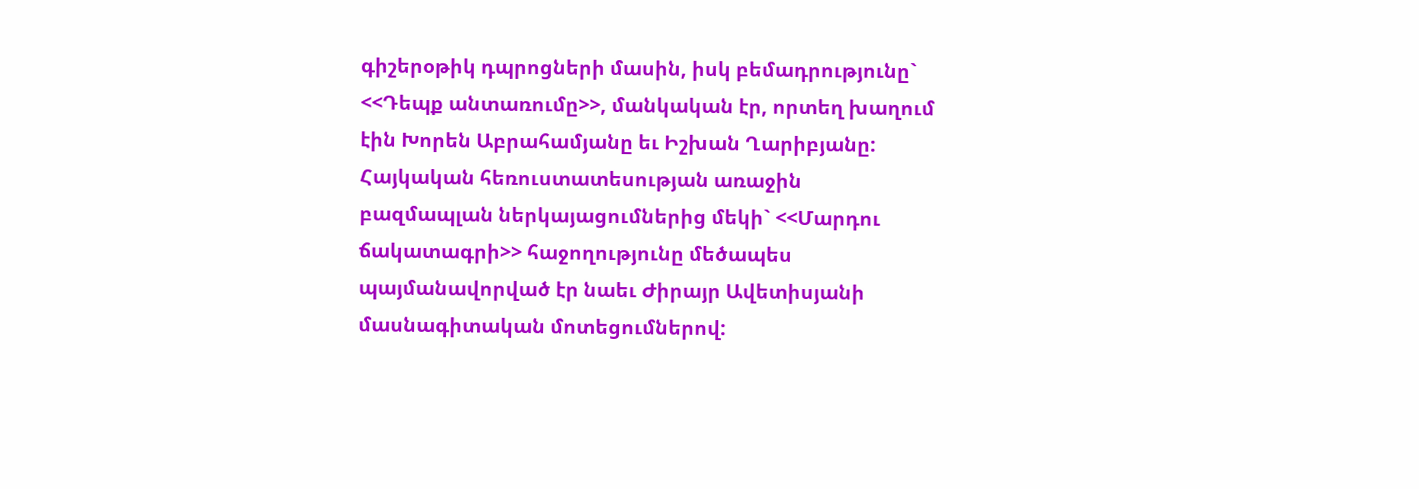գիշերօթիկ դպրոցների մասին, իսկ բեմադրությունը` <<Դեպք անտառումը>>, մանկական էր, որտեղ խաղում էին Խորեն Աբրահամյանը եւ Իշխան Ղարիբյանը: Հայկական հեռուստատեսության առաջին բազմապլան ներկայացումներից մեկի` <<Մարդու ճակատագրի>> հաջողությունը մեծապես պայմանավորված էր նաեւ Ժիրայր Ավետիսյանի մասնագիտական մոտեցումներով: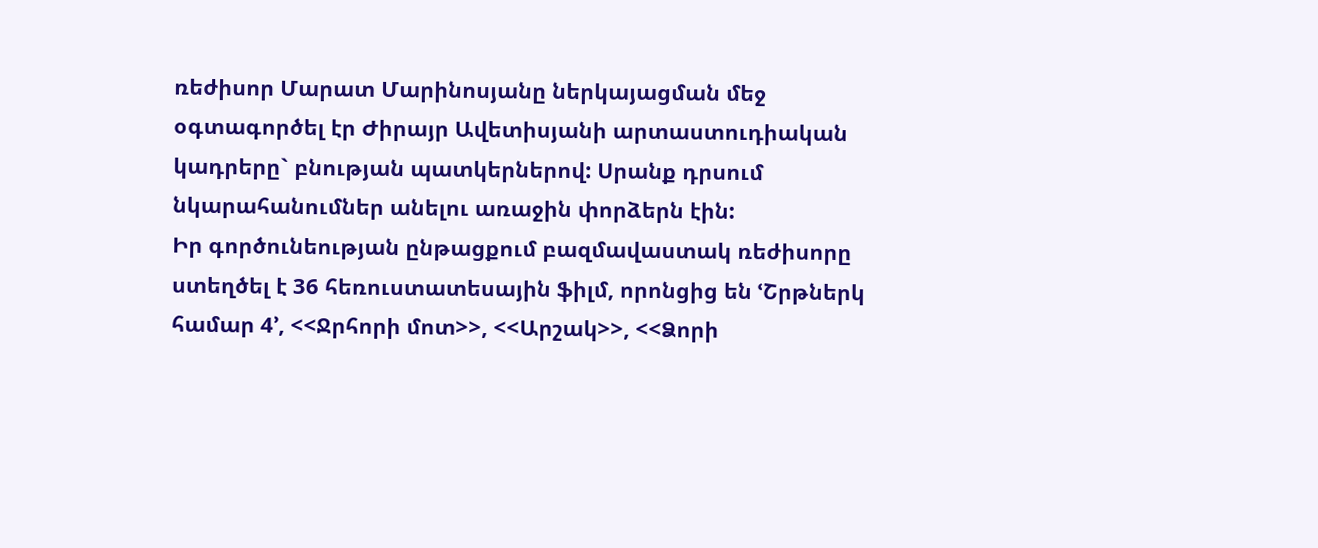ռեժիսոր Մարատ Մարինոսյանը ներկայացման մեջ օգտագործել էր Ժիրայր Ավետիսյանի արտաստուդիական կադրերը` բնության պատկերներով: Սրանք դրսում նկարահանումներ անելու առաջին փորձերն էին:
Իր գործունեության ընթացքում բազմավաստակ ռեժիսորը ստեղծել է 36 հեռուստատեսային ֆիլմ, որոնցից են ՙՇրթներկ համար 4՚, <<Ջրհորի մոտ>>, <<Արշակ>>, <<Ձորի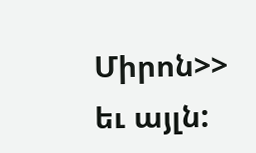Միրոն>> եւ այլն: